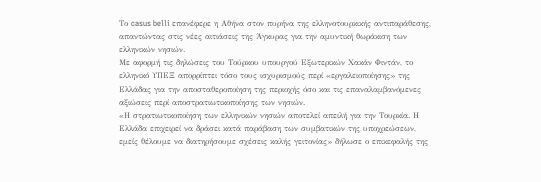Το casus belli επανέφερε η Αθήνα στον πυρήνα της ελληνοτουρκικής αντιπαράθεσης, απαντώντας στις νέες αιτιάσεις της Άγκυρας για την αμυντική θωράκιση των ελληνικών νησιών.
Με αφορμή τις δηλώσεις του Τούρκου υπουργού Εξωτερικών Χακάν Φιντάν, το ελληνικό ΥΠΕΞ απορρίπτει τόσο τους ισχυρισμούς περί «εργαλειοποίησης» της Ελλάδας για την αποσταθεροποίηση της περιοχής όσο και τις επαναλαμβανόμενες αξιώσεις περί αποστρατιωτικοποίησης των νησιών.
«Η στρατιωτικοποίηση των ελληνικών νησιών αποτελεί απειλή για την Τουρκία. Η Ελλάδα επιχειρεί να δράσει κατά παράβαση των συμβατικών της υποχρεώσεων, εμείς θέλουμε να διατηρήσουμε σχέσεις καλής γειτονίας» δήλωσε ο επικεφαλής της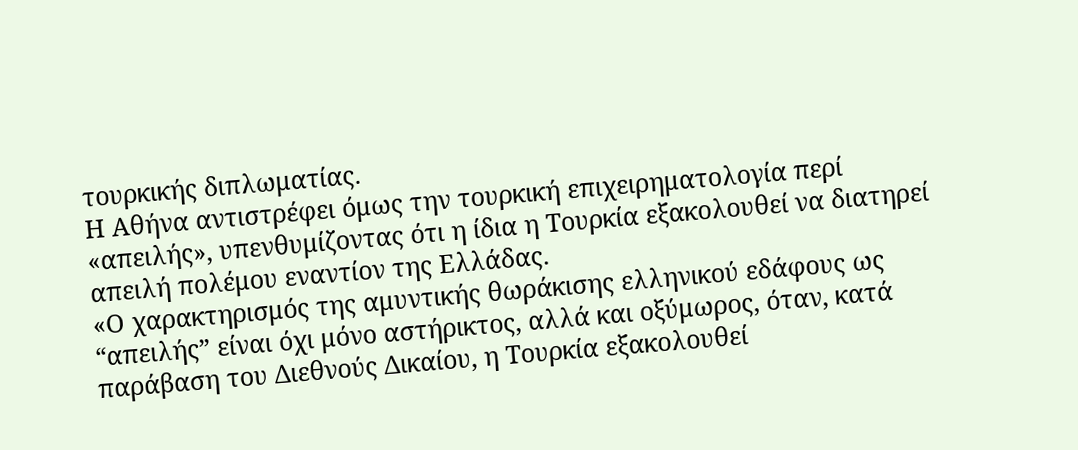τουρκικής διπλωματίας.
Η Αθήνα αντιστρέφει όμως την τουρκική επιχειρηματολογία περί «απειλής», υπενθυμίζοντας ότι η ίδια η Τουρκία εξακολουθεί να διατηρεί απειλή πολέμου εναντίον της Ελλάδας.
«Ο χαρακτηρισμός της αμυντικής θωράκισης ελληνικού εδάφους ως “απειλής” είναι όχι μόνο αστήρικτος, αλλά και οξύμωρος, όταν, κατά παράβαση του Διεθνούς Δικαίου, η Τουρκία εξακολουθεί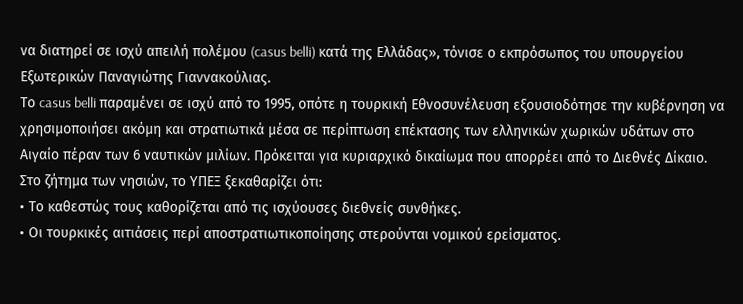να διατηρεί σε ισχύ απειλή πολέμου (casus belli) κατά της Ελλάδας», τόνισε ο εκπρόσωπος του υπουργείου Εξωτερικών Παναγιώτης Γιαννακούλιας.
Το casus belli παραμένει σε ισχύ από το 1995, οπότε η τουρκική Εθνοσυνέλευση εξουσιοδότησε την κυβέρνηση να χρησιμοποιήσει ακόμη και στρατιωτικά μέσα σε περίπτωση επέκτασης των ελληνικών χωρικών υδάτων στο Αιγαίο πέραν των 6 ναυτικών μιλίων. Πρόκειται για κυριαρχικό δικαίωμα που απορρέει από το Διεθνές Δίκαιο.
Στο ζήτημα των νησιών, το ΥΠΕΞ ξεκαθαρίζει ότι:
• Το καθεστώς τους καθορίζεται από τις ισχύουσες διεθνείς συνθήκες.
• Οι τουρκικές αιτιάσεις περί αποστρατιωτικοποίησης στερούνται νομικού ερείσματος.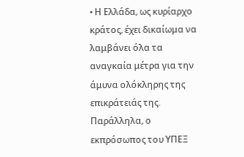• Η Ελλάδα, ως κυρίαρχο κράτος, έχει δικαίωμα να λαμβάνει όλα τα αναγκαία μέτρα για την άμυνα ολόκληρης της επικράτειάς της.
Παράλληλα, ο εκπρόσωπος του ΥΠΕΞ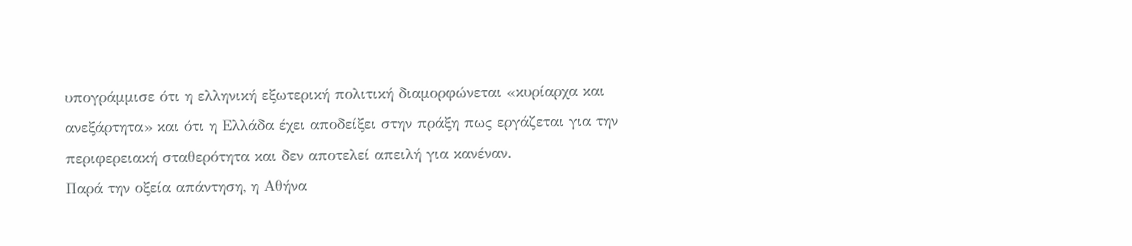υπογράμμισε ότι η ελληνική εξωτερική πολιτική διαμορφώνεται «κυρίαρχα και ανεξάρτητα» και ότι η Ελλάδα έχει αποδείξει στην πράξη πως εργάζεται για την περιφερειακή σταθερότητα και δεν αποτελεί απειλή για κανέναν.
Παρά την οξεία απάντηση, η Αθήνα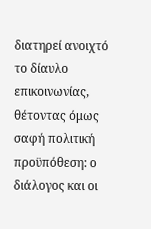διατηρεί ανοιχτό το δίαυλο επικοινωνίας, θέτοντας όμως σαφή πολιτική προϋπόθεση: ο διάλογος και οι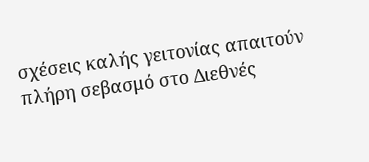σχέσεις καλής γειτονίας απαιτούν πλήρη σεβασμό στο Διεθνές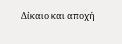Δίκαιο και αποχή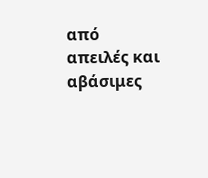από απειλές και αβάσιμες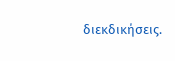διεκδικήσεις.